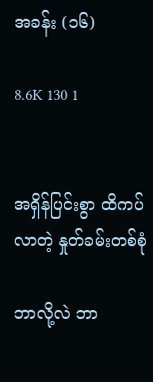အခန်း (၁၆)

8.6K 130 1


အရှိန်ပြင်းစွာ ထိကပ်လာတဲ့ နှုတ်ခမ်းတစ်စုံ

ဘာလို့လဲ ဘာ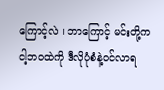ကြောင့်လဲ ၊ ဘာကြောင့် မင်းတို့က
ငါ့ဘဝထဲကို ဒီလိုပုံစံနဲ့ဝင်လာရ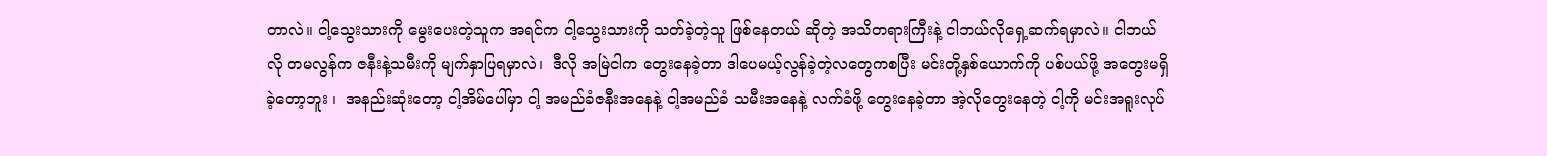တာလဲ။ ငါ့သွေးသားကို မွေးပေးတဲ့သူက အရင်က ငါ့သွေးသားကို သတ်ခဲ့တဲ့သူ ဖြစ်နေတယ် ဆိုတဲ့ အသိတရားကြီးနဲ့ ငါဘယ်လိုရှေ့ဆက်ရမှာလဲ။ ငါဘယ်လို တမလွန်က ဇနီးနဲ့သမီးကို မျက်နှာပြရမှာလဲ၊  ဒီလို အမြဲငါက တွေးနေခဲ့တာ ဒါပေမယ့်လွန်ခဲ့တဲ့လတွေကစပြီး မင်းတို့နှစ်ယောက်ကို ပစ်ပယ်ဖို့ အတွေးမရှိခဲ့တော့ဘူး ၊  အနည်းဆုံးတော့ ငါ့အိမ်ပေါ်မှာ ငါ့ အမည်ခံဇနီးအနေနဲ့ ငါ့အမည်ခံ သမီးအနေနဲ့ လက်ခံဖို့ တွေးနေခဲ့တာ အဲ့လိုတွေးနေတဲ့ ငါ့ကို မင်းအရူးလုပ်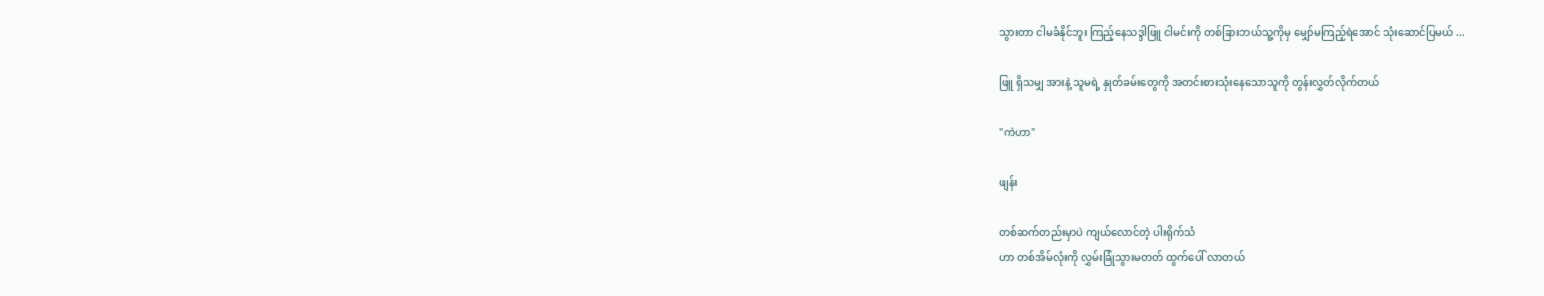သွားတာ ငါမခံနိုင်ဘူး ကြည့်နေသဒ္ဒါဖြူ ငါမင်းကို တစ်ခြားဘယ်သူ့ကိုမှ မျှော်မကြည့်ရဲအောင် သုံးဆောင်ပြမယ် ...

ဖြူ ရှိသမျှ အားနဲ့ သူမရဲ့ နှုတ်ခမ်းတွေကို အတင်းစားသုံးနေသောသူကို တွန်းလွှတ်လိုက်တယ်

"ကဲဟာ"

ဖျန်း

တစ်ဆက်တည်းမှာပဲ ကျယ်လောင်တဲ့ ပါးရိုက်သံ
ဟာ တစ်အိမ်လုံးကို လွှမ်းခြုံသွားမတတ် ထွက်ပေါ် လာတယ်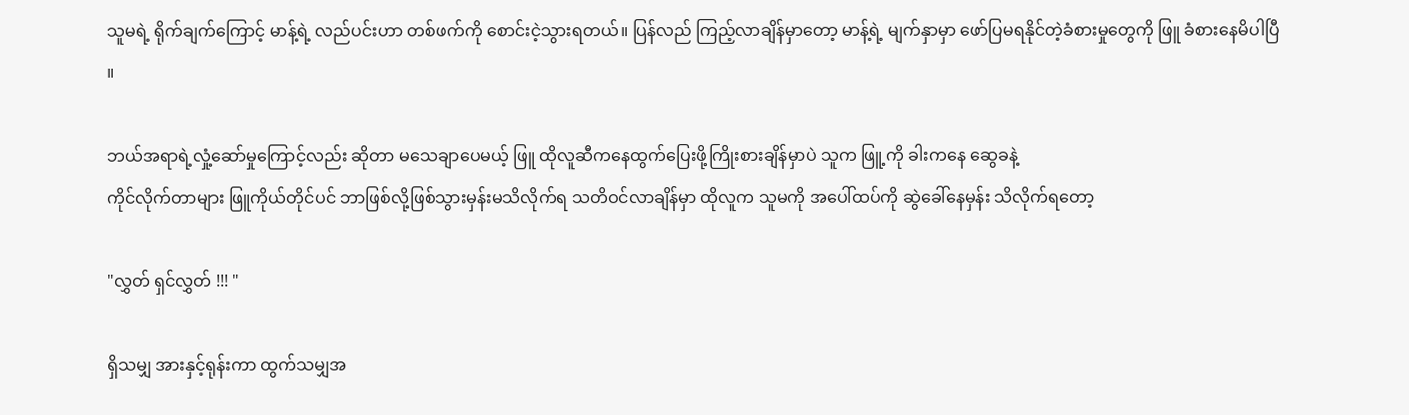သူမရဲ့ ရိုက်ချက်ကြောင့် မာန့်ရဲ့ လည်ပင်းဟာ တစ်ဖက်ကို စောင်းငဲ့သွားရတယ်။ ပြန်လည် ကြည့်လာချိန်မှာတော့ မာန့်ရဲ့ မျက်နှာမှာ ဖော်ပြမရနိုင်တဲ့ခံစားမှုတွေကို ဖြူ ခံစားနေမိပါပြီ ။

ဘယ်အရာရဲ့လှုံ့ဆော်မှုကြောင့်လည်း ဆိုတာ မသေချာပေမယ့် ဖြူ ထိုလူဆီကနေထွက်ပြေးဖို့ကြိုးစားချိန်မှာပဲ သူက ဖြူ့ကို ခါး‌ကနေ ဆွေခနဲ့
ကိုင်လိုက်တာများ ဖြူကိုယ်တိုင်ပင် ဘာဖြစ်လို့ဖြစ်သွားမှန်းမသိလိုက်ရ သတိဝင်လာချိန်မှာ ထိုလူက သူမကို အပေါ်ထပ်ကို ဆွဲခေါ်နေမှန်း သိလိုက်ရတော့

"လွှတ် ရှင်လွှတ် !!! "

ရှိသမျှ အားနှင့်ရုန်းကာ ထွက်သမျှအ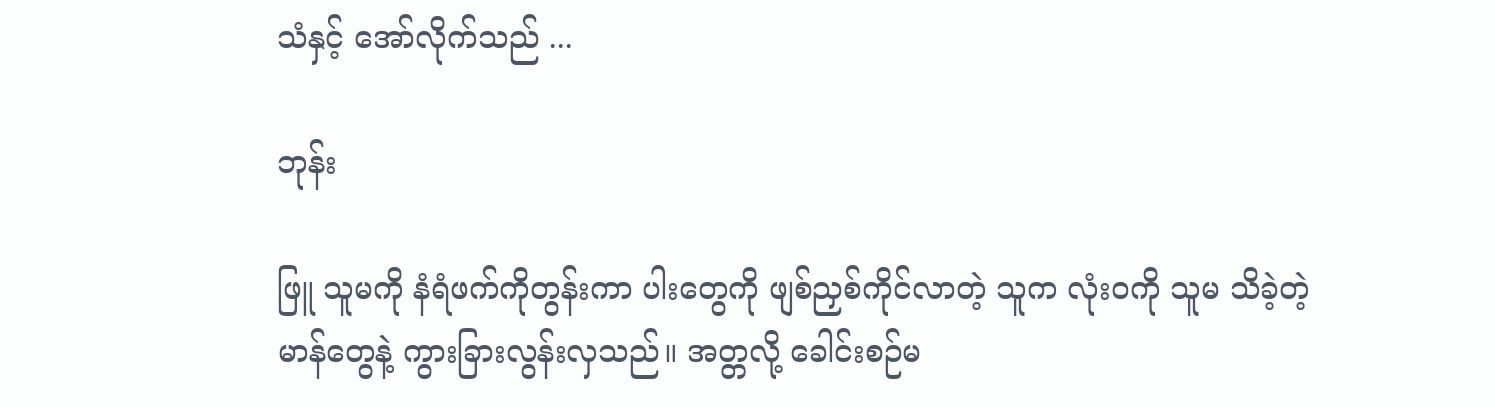သံနှင့် အော်လိုက်သည် ...

ဘုန်း

ဖြူ သူမကို နံရံဖက်ကိုတွန်းကာ ပါးတွေကို ဖျစ်ညှစ်ကိုင်လာတဲ့ သူက လုံးဝကို သူမ သိခဲ့တဲ့
မာန်တွေနဲ့ ကွားခြားလွန်းလှသည်။ အတ္တလို့ ခေါင်းစဉ်မ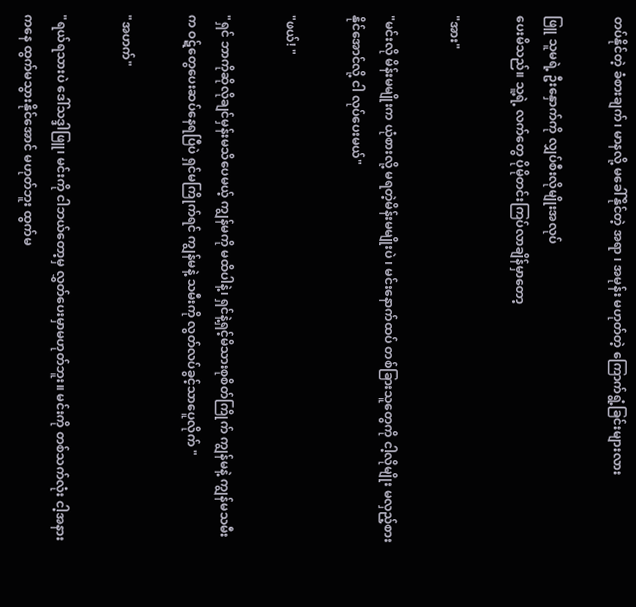တပ်နိုင်တဲ့ ခံစားချက်၊ မာနလို့ မခေါ်နိုင်တဲ့ အရာ ၊ အမုန်း မဟုတ်တဲ့ ကြောက်ရွံ့ခြင်းများလား

ဖြူ သူမရဲ့ ဦးနှောက်ကို လျှပ်စီးလိုမျိုးအလုပ်
ပေးမိသည်။ သူ့ရဲ့ လက်တွေ ပိုမိုတင်းကြပ်လာချိန်မှာတော့

"အား"

"မင်းလို မိန်းမမျိုးက ‌ယုံစားလို့ မရတဲ့မိန်းမမျိုးပဲ ၊ မင်းနောက်ထပ် တစ်ခြားသူတွေကို ငါ့လိုမျိုး မလှည့်စားနိုင်အောင်လို့ ငါ လုပ်ပေးမယ်"

"ဖယ်! "

"ရှင် ဘာကိုဆိုလိုချင်မှန်းမသိပေမယ့် ကျွန်မကို မထိပါနဲ့၊ ရှင်နဲ့ရှင့်မိသားစုစိတ်ကြိုက် ကျွန်မနဲ့ ကျွန်မသမီးက ဝဋ်တွေပေးဆပ်နေရပြီပဲ ရှင်မကြိုက်ရင် ကျွန်မနဲ့ သမီးကို လွတ်လပ်ခွင့်သာပေူလိုက် "

"အဟက်"

"ရယ်ရသားပဲ ဒေါ်သဒ္ဒါဖြူ၊ မင်းကို ငါဘယ်တော့မှ လွှတ်ပေးမှာမဟုတ်ဘူး။ မင်းကို တစ်သက်လုံး ငါ့အနားကနေ ထွက်မသွားနိုင်အောင် မဟုတ်ဘူး ထွက်မ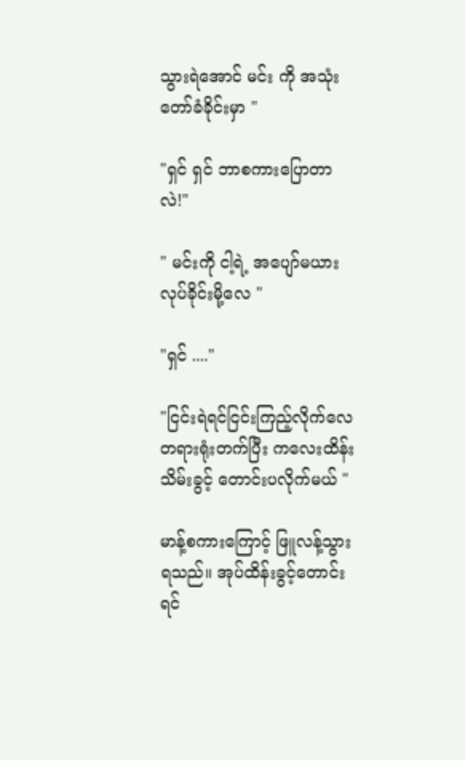သွားရဲအောင် မင်း ကို အသုံးတော်ခံခိုင်းမှာ "

"ရှင် ရှင် ဘာစကားပြောတာလဲ!"

" မင်းကို ငါ့ရဲ့ အပျော်မယားလုပ်ခိုင်းမို့လေ "

"ရှင် ...."

"ငြင်းရဲရင်ငြင်းကြည့်လိုက်လေ တရားရုံးတက်ပြီး ကလေးထိန်းသိမ်းခွင့် တောင်းပလိုက်မယ် "

မာန့်စကားကြောင့် ဖြူလန့်သွားရသည်။ အုပ်ထိန်းခွင့်တောင်းရင်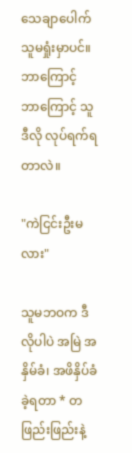သေချာပေါက် သူမရှုံးမှာပင်။ ဘာကြောင့် ဘာကြောင့် သူဒီလို လုပ်ရက်ရတာလဲ။

"ကဲငြင်းဦးမလား"

သူမဘဝက ဒီလိုပါပဲ အမြဲ အနှိမ်ခံ၊ အဖိနှိပ်ခံခဲ့ရတာ * တဖြည်းဖြည်းနဲ့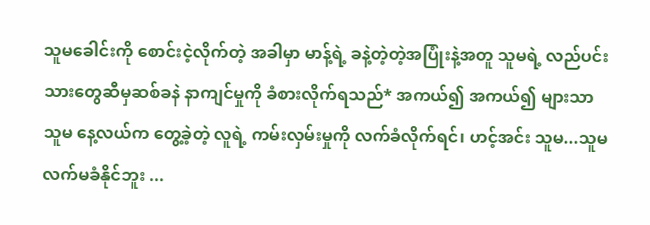သူမခေါင်းကို စောင်းငဲ့လိုက်တဲ့ အခါမှာ မာန့်ရဲ့ ခနဲ့တဲ့တဲ့အပြုံးနဲ့အတူ သူမရဲ့ လည်ပင်းသားတွေဆီမှဆစ်ခနဲ နာကျင်မှုကို ခံစားလိုက်ရသည်* အကယ်၍ အကယ်၍ များသာ သူမ နေ့လယ်က တွေ့ခဲ့တဲ့ လူရဲ့ ကမ်းလှမ်းမှုကို လက်ခံလိုက်ရင်၊ ဟင့်အင်း သူမ...သူမ လက်မခံနိုင်ဘူး ...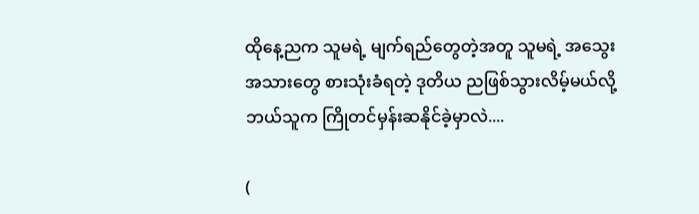ထိုနေ့ညက သူမရဲ့ မျက်ရည်တွေတဲ့အတူ သူမရဲ့ အသွေးအသားတွေ စားသုံးခံရတဲ့ ဒုတိယ ညဖြစ်သွားလိမ့်မယ်လို့ ဘယ်သူက ကြိုတင်မှန်းဆနိုင်ခဲ့မှာလဲ....

(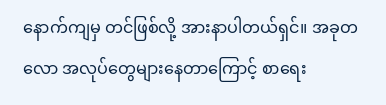နောက်ကျမှ တင်ဖြစ်လို့ အားနာပါတယ်ရှင်။ အခုတလော အလုပ်တွေများနေတာကြောင့် စာရေး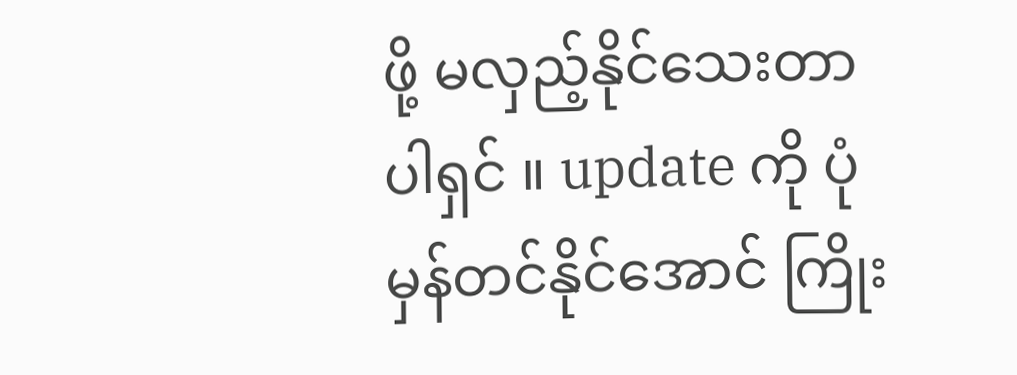ဖို့ မလှည့်နိုင်သေးတာပါရှင် ။ update ကို ပုံမှန်တင်နိုင်အောင် ကြိုး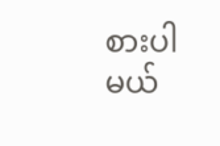စားပါမယ်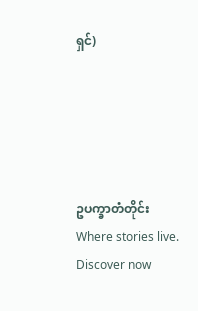ရှင်)





ဥပက္ခာတံတိုင်းWhere stories live. Discover now